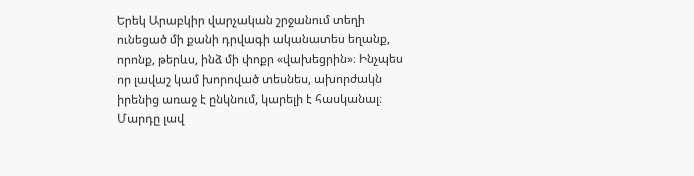Երեկ Արաբկիր վարչական շրջանում տեղի ունեցած մի քանի դրվագի ականատես եղանք, որոնք, թերևս, ինձ մի փոքր «վախեցրին»։ Ինչպես որ լավաշ կամ խորոված տեսնես, ախորժակն իրենից առաջ է ընկնում, կարելի է հասկանալ։ Մարդը լավ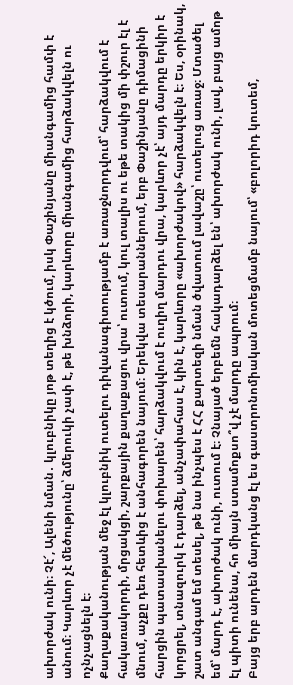ախորժակ ունի։ Չէ՜, Ալենի նման․ կլուբնիկը յոթ տեղից է կծում, իսկ Փաշինյանը միանգամից համփ է անում։ Կարևոր չէ մեծությունը՝ ձմերուկի չափ է, թե խնձորի, կարևորը միանգամից հարձակվելն ու ոչնչացնելն է։
Քաղաքականության մեջ էլ կլուբնիկ ուտելու դիվանագիտությամբ է առաջնորդվում՝ հարձակվում է հակառակորդի, մրցակցի, շարքային քաղաքացու վրա՝ ուտում, կուլ տալիս ու եթե տակից մի փշուր էլ է մնում, աչքը դեռ հետևից է անհագորեն նայում։ Երեկվա տեսարաններում, երբ Փաշինյանը դիմացինի հարցին պատասխանելու փոխարեն՝ հարձակվում է ուղիղ մարդու վրա, կարևոր չէ՝ այդ մարդը երկիր է կորցրել, տնազուրկ է դարձել, անչափահաս է, կին է, կարևորը «ախորժակով» հարձակվելն է։ Ես, օրինակ, շատ անգամ եմ տեսել, թե նա ինչպես է ՀՀ քարտեզի նման ծվատում լավաշը՝ ուտելուց առաջ։ Մտածել եմ՝ մարդ է, ախորժակ ունի, ուտում է։ Չնայած երբեմն հակադարձել են՝ ախորժակ ունի, լավ, բայց ամոթ էլ պիտի ունենա, հո միայն ստամոքսո՞վ չէ մարդը ապրում։
Բայց երբ արդեն մարդկանց էլ ես գաստրոնոմիական մոտեցմամբ նայում՝ «բոլորիդ կուտեմ,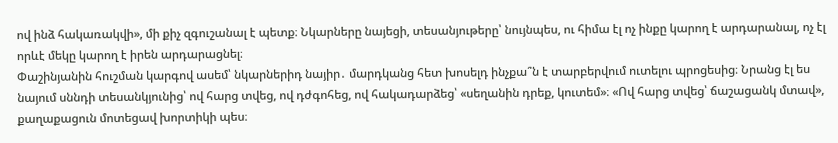ով ինձ հակառակվի», մի քիչ զգուշանալ է պետք։ Նկարները նայեցի, տեսանյութերը՝ նույնպես, ու հիմա էլ ոչ ինքը կարող է արդարանալ, ոչ էլ որևէ մեկը կարող է իրեն արդարացնել։
Փաշինյանին հուշման կարգով ասեմ՝ նկարներիդ նայիր․ մարդկանց հետ խոսելդ ինչքա՞ն է տարբերվում ուտելու պրոցեսից։ Նրանց էլ ես նայում սննդի տեսանկյունից՝ ով հարց տվեց, ով դժգոհեց, ով հակադարձեց՝ «սեղանին դրեք, կուտեմ»։ «Ով հարց տվեց՝ ճաշացանկ մտավ», քաղաքացուն մոտեցավ խորտիկի պես։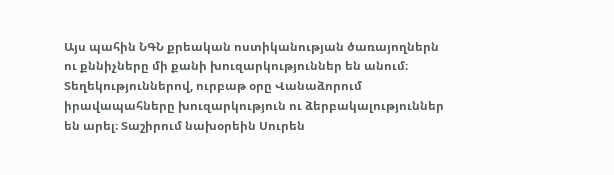Այս պահին ՆԳՆ քրեական ոստիկանության ծառայողներն ու քննիչները մի քանի խուզարկություններ են անում։ Տեղեկություններով, ուրբաթ օրը Վանաձորում իրավապահները խուզարկություն ու ձերբակալություններ են արել։ Տաշիրում նախօրեին Սուրեն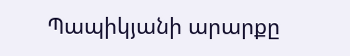Պապիկյանի արարքը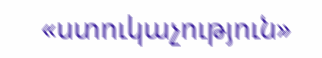«ստուկաչություն»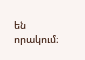են որակում։